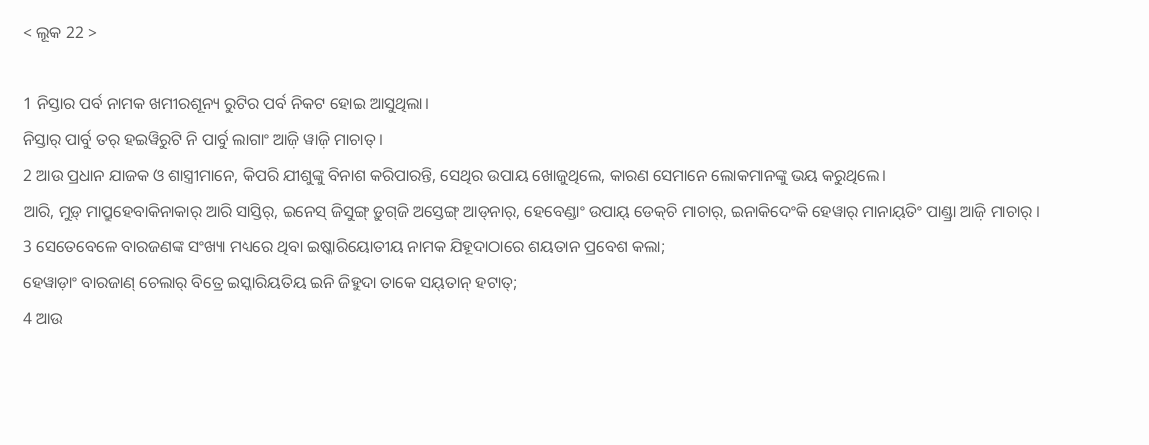< ଲୂକ 22 >

1 ନିସ୍ତାର ପର୍ବ ନାମକ ଖମୀରଶୂନ୍ୟ ରୁଟିର ପର୍ବ ନିକଟ ହୋଇ ଆସୁଥିଲା।
ନିସ୍ତାର୍‌ ପାର୍ବୁ ତର୍‌ ହଇୱିରୁଟି ନି ପାର୍ବୁ ଲାଗାଂ ଆଜ଼ି ୱାଜ଼ି ମାଚାତ୍‌ ।
2 ଆଉ ପ୍ରଧାନ ଯାଜକ ଓ ଶାସ୍ତ୍ରୀମାନେ, କିପରି ଯୀଶୁଙ୍କୁ ବିନାଶ କରିପାରନ୍ତି, ସେଥିର ଉପାୟ ଖୋଜୁଥିଲେ, କାରଣ ସେମାନେ ଲୋକମାନଙ୍କୁ ଭୟ କରୁଥିଲେ।
ଆରି, ମୁଡ଼୍‌ ମାପ୍ରୁହେବାକିନାକାର୍‌ ଆରି ସାସ୍ତିର୍‌, ଇନେସ୍‌ ଜିସୁଙ୍ଗ୍‌ ଡ଼ୁଗ୍‌ଜି ଅସ୍ତେଙ୍ଗ୍‌ ଆଡ୍‌ନାର୍‌, ହେବେଣ୍ଡାଂ ଉପାୟ୍‌ ଡେକ୍‌ଚି ମାଚାର୍‌, ଇନାକିଦେଂକି ହେୱାର୍‌ ମାନାୟ୍‌ତିଂ ପାଣ୍ଡ୍ରା ଆଜ଼ି ମାଚାର୍‌ ।
3 ସେତେବେଳେ ବାରଜଣଙ୍କ ସଂଖ୍ୟା ମଧ୍ୟରେ ଥିବା ଇଷ୍କାରିୟୋତୀୟ ନାମକ ଯିହୂଦାଠାରେ ଶୟତାନ ପ୍ରବେଶ କଲା;
ହେୱାଡ଼ାଂ ବାରଜାଣ୍‌ ଚେଲାର୍‌ ବିତ୍ରେ ଇସ୍କାରିୟତିୟ ଇନି ଜିହୁଦା ତାକେ ସୟ୍‌ତାନ୍‌ ହଟାତ୍;
4 ଆଉ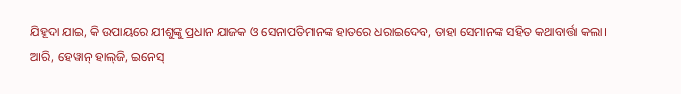ଯିହୂଦା ଯାଇ, କି ଉପାୟରେ ଯୀଶୁଙ୍କୁ ପ୍ରଧାନ ଯାଜକ ଓ ସେନାପତିମାନଙ୍କ ହାତରେ ଧରାଇଦେବ, ତାହା ସେମାନଙ୍କ ସହିତ କଥାବାର୍ତ୍ତା କଲା।
ଆରି, ହେୱାନ୍‌ ହାଲ୍‌ଜି, ଇନେସ୍‌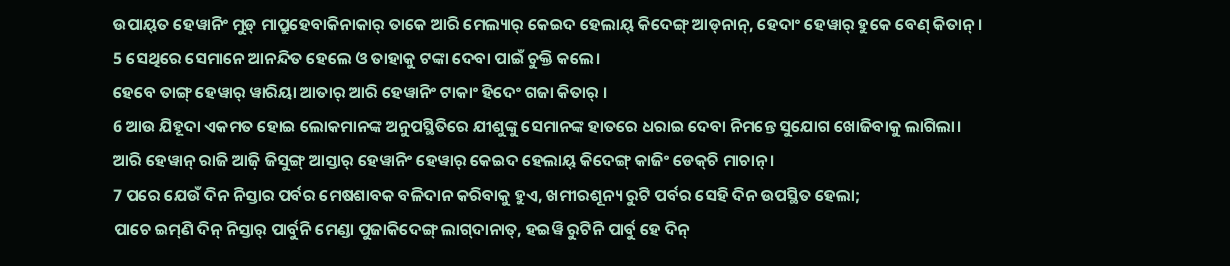ଉପାୟ୍‍ତ ହେୱାନିଂ ମୁଡ଼୍‌ ମାପ୍ରୁହେବାକିନାକାର୍‌ ତାକେ ଆରି ମେଲ୍ୟାର୍‌ କେଇଦ ହେଲାୟ୍‌ କିଦେଙ୍ଗ୍‌ ଆଡ୍‌ନାନ୍‌, ହେଦାଂ ହେୱାର୍‌ ହୁକେ ବେଣ୍‌ କିତାନ୍‌ ।
5 ସେଥିରେ ସେମାନେ ଆନନ୍ଦିତ ହେଲେ ଓ ତାହାକୁ ଟଙ୍କା ଦେବା ପାଇଁ ଚୁକ୍ତି କଲେ।
ହେବେ ତାଙ୍ଗ୍‌ ହେୱାର୍‌ ୱାରିୟା ଆତାର୍‌ ଆରି ହେୱାନିଂ ଟାକାଂ ହିଦେଂ ଗଜା କିତାର୍‌ ।
6 ଆଉ ଯିହୂଦା ଏକମତ ହୋଇ ଲୋକମାନଙ୍କ ଅନୁପସ୍ଥିତିରେ ଯୀଶୁଙ୍କୁ ସେମାନଙ୍କ ହାତରେ ଧରାଇ ଦେବା ନିମନ୍ତେ ସୁଯୋଗ ଖୋଜିବାକୁ ଲାଗିଲା।
ଆରି ହେୱାନ୍‌ ରାଜି ଆଜ଼ି ଜିସୁଙ୍ଗ୍‌ ଆସ୍ତାର୍‌ ହେୱାନିଂ ହେୱାର୍‌ କେଇଦ ହେଲାୟ୍‌ କିଦେଙ୍ଗ୍‌ କାଜିଂ ଡେକ୍‌ଚି ମାଚାନ୍‌ ।
7 ପରେ ଯେଉଁ ଦିନ ନିସ୍ତାର ପର୍ବର ମେଷଶାବକ ବଳିଦାନ କରିବାକୁ ହୁଏ, ଖମୀରଶୂନ୍ୟ ରୁଟି ପର୍ବର ସେହି ଦିନ ଉପସ୍ଥିତ ହେଲା;
ପାଚେ ଇମ୍‌ଣି ଦିନ୍‌ ନିସ୍ତାର୍‌ ପାର୍ବୁନି ମେଣ୍ଡା ପୁଜାକିଦେଙ୍ଗ୍‌ ଲାଗ୍‌ଦାନାତ୍‌, ହଇୱି ରୁଟିନି ପାର୍ବୁ ହେ ଦିନ୍‌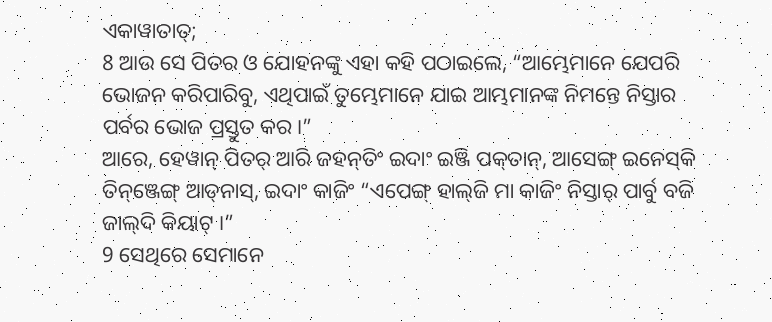ଏକାୱାତାତ୍‌;
8 ଆଉ ସେ ପିତର ଓ ଯୋହନଙ୍କୁ ଏହା କହି ପଠାଇଲେ, “ଆମ୍ଭେମାନେ ଯେପରି ଭୋଜନ କରିପାରିବୁ, ଏଥିପାଇଁ ତୁମ୍ଭେମାନେ ଯାଇ ଆମ୍ଭମାନଙ୍କ ନିମନ୍ତେ ନିସ୍ତାର ପର୍ବର ଭୋଜ ପ୍ରସ୍ତୁତ କର।”
ଆରେ, ହେୱାନ୍‌ ପିତର୍‌ ଆରି ଜହନ୍‌ତିଂ ଇଦାଂ ଇଞ୍ଜି ପକ୍‌ତାନ୍‌, ଆସେଙ୍ଗ୍‌ ଇନେସ୍‌କି ତିନ୍‌ଞ୍ଜେଙ୍ଗ୍‌ ଆଡ୍‌ନାସ୍‌, ଇଦାଂ କାଜିଂ “ଏପେଙ୍ଗ୍‌ ହାଲ୍‌ଜି ମା କାଜିଂ ନିସ୍ତାର୍‌ ପାର୍ବୁ ବଜି ଜାଲ୍‌ଦି କିୟାଟ୍‌ ।”
9 ସେଥିରେ ସେମାନେ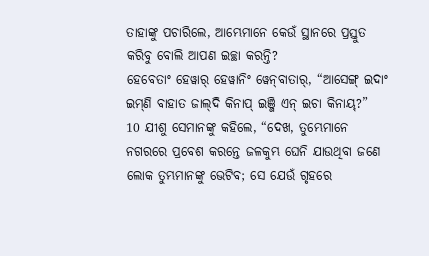ତାହାଙ୍କୁ ପଚାରିଲେ, ଆମ୍ଭେମାନେ କେଉଁ ସ୍ଥାନରେ ପ୍ରସ୍ତୁତ କରିବୁ ବୋଲି ଆପଣ ଇଚ୍ଛା କରନ୍ତି?
ହେବେତାଂ ହେୱାର୍‌ ହେୱାନିଂ ୱେନ୍‍ବାତାର୍‍, “ଆସେଙ୍ଗ୍‌ ଇଦାଂ ଇମ୍‌ଣି ବାହାତ ଜାଲ୍‌ଦି କିନାପ୍‌ ଇଞ୍ଜି ଏନ୍‌ ଇଚା କିନାୟ୍‌?”
10 ଯୀଶୁ ସେମାନଙ୍କୁ କହିଲେ, “ଦେଖ, ତୁମ୍ଭେମାନେ ନଗରରେ ପ୍ରବେଶ କରନ୍ତେ ଜଳକୁମ୍ଭ ଘେନି ଯାଉଥିବା ଜଣେ ଲୋକ ତୁମ୍ଭମାନଙ୍କୁ ଭେଟିବ; ସେ ଯେଉଁ ଗୃହରେ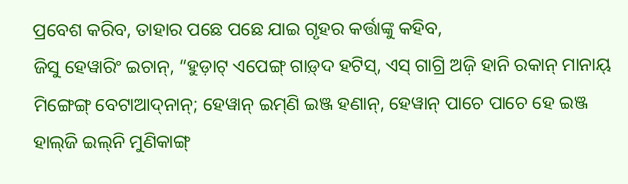ପ୍ରବେଶ କରିବ, ତାହାର ପଛେ ପଛେ ଯାଇ ଗୃହର କର୍ତ୍ତାଙ୍କୁ କହିବ,
ଜିସୁ ହେୱାରିଂ ଇଚାନ୍‌, “ହୁଡ଼ାଟ୍‌ ଏପେଙ୍ଗ୍‌ ଗାଡ଼୍‌ଦ ହଟିସ୍‍, ଏସ୍‍ ଗାଗ୍ରି ଅଜ଼ି ହାନି ରକାନ୍‌ ମାନାୟ୍‌ ମିଙ୍ଗେଙ୍ଗ୍‌ ବେଟାଆଦ୍‌ନାନ୍‌; ହେୱାନ୍‌ ଇମ୍‌ଣି ଇଞ୍ଜ ହଣାନ୍‍, ହେୱାନ୍‌ ପାଚେ ପାଚେ ହେ ଇଞ୍ଜ ହାଲ୍‌ଜି ଇଲ୍‌ନି ମୁଣିକାଙ୍ଗ୍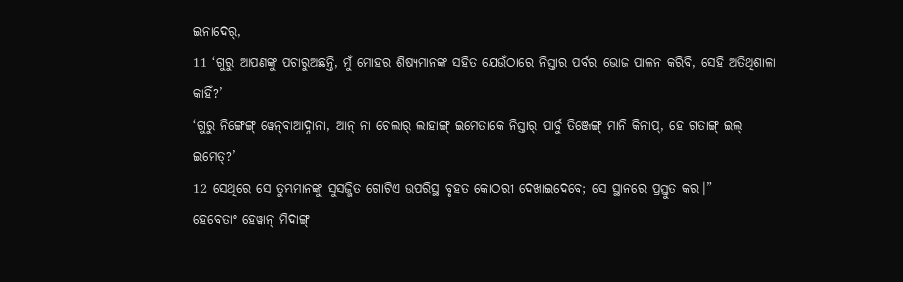ଇନାଦେର୍‌,
11 ‘ଗୁରୁ ଆପଣଙ୍କୁ ପଚାରୁଅଛନ୍ତି, ମୁଁ ମୋହର ଶିଷ୍ୟମାନଙ୍କ ସହିତ ଯେଉଁଠାରେ ନିସ୍ତାର ପର୍ବର ଭୋଜ ପାଳନ କରିବି, ସେହି ଅତିଥିଶାଳା କାହିଁ?’
‘ଗୁରୁ ନିଙ୍ଗେଙ୍ଗ୍‌ ୱେନ୍‍ବାଆଦ୍ନାନା, ଆନ୍‌ ନା ଚେଲାର୍‌ ଲାହାଙ୍ଗ୍‌ ଇମେତାକେ ନିସ୍ତାର୍‌ ପାର୍ବୁ ତିଞ୍ଜେଙ୍ଗ୍‌ ମାନି କିନାପ୍‌, ହେ ଗତାଙ୍ଗ୍ ଇଲ୍‌ ଇମେତ୍‌?’
12 ସେଥିରେ ସେ ତୁମ୍ଭମାନଙ୍କୁ ସୁସଜ୍ଜିତ ଗୋଟିଏ ଉପରିସ୍ଥ ବୃହତ କୋଠରୀ ଦେଖାଇଦେବେ; ସେ ସ୍ଥାନରେ ପ୍ରସ୍ତୁତ କର।”
ହେବେତାଂ ହେୱାନ୍‌ ମିଦାଙ୍ଗ୍‌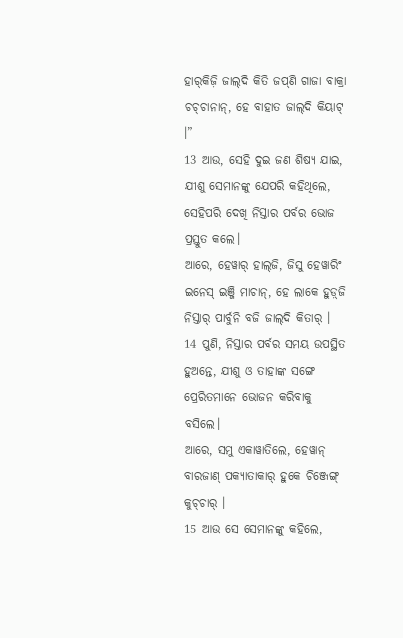ହାର୍‍କିଜ଼ି ଜାଲ୍‌ଦି କିତି ଜପ୍‌ଣି ଗାଜା ବାକ୍ରା ଚଚ୍‍ଚାନାନ୍‍, ହେ ବାହାତ ଜାଲ୍‌ଦି କିୟାଟ୍‌ ।”
13 ଆଉ, ସେହି ଦୁଇ ଜଣ ଶିଷ୍ୟ ଯାଇ, ଯୀଶୁ ସେମାନଙ୍କୁ ଯେପରି କହିଥିଲେ, ସେହିପରି ଦେଖି ନିସ୍ତାର ପର୍ବର ଭୋଜ ପ୍ରସ୍ତୁତ କଲେ।
ଆରେ, ହେୱାର୍‌ ହାଲ୍‌ଜି, ଜିସୁ ହେୱାରିଂ ଇନେସ୍‌ ଇଞ୍ଜି ମାଚାନ୍‌, ହେ ଲାକେ ହୁଡ଼୍‌ଜି ନିସ୍ତାର୍‌ ପାର୍ବୁନି ବଜି ଜାଲ୍‌ଦି କିତାର୍‌ ।
14 ପୁଣି, ନିସ୍ତାର ପର୍ବର ସମୟ ଉପସ୍ଥିତ ହୁଅନ୍ତେ, ଯୀଶୁ ଓ ତାହାଙ୍କ ସଙ୍ଗେ ପ୍ରେରିତମାନେ ଭୋଜନ କରିବାକୁ ବସିଲେ।
ଆରେ, ସମୁ ଏକାୱାତିଲେ, ହେୱାନ୍‌ ବାରଜାଣ୍‌ ପକ୍ୟାତାକାର୍‌ ହୁକେ ଚିଞ୍ଜେଙ୍ଗ୍‌ କୁଚ୍‌ଚାର୍‌ ।
15 ଆଉ ସେ ସେମାନଙ୍କୁ କହିଲେ,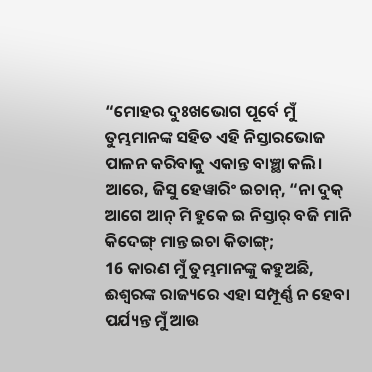“ମୋହର ଦୁଃଖଭୋଗ ପୂର୍ବେ ମୁଁ ତୁମ୍ଭମାନଙ୍କ ସହିତ ଏହି ନିସ୍ତାରଭୋଜ ପାଳନ କରିବାକୁ ଏକାନ୍ତ ବାଞ୍ଛା କଲି।
ଆରେ, ଜିସୁ ହେୱାରିଂ ଇଚାନ୍‌, “ନା ଦୁକ୍‌ ଆଗେ ଆନ୍‌ ମି ହୁକେ ଇ ନିସ୍ତାର୍‌ ବଜି ମାନି କିଦେଙ୍ଗ୍‌ ମାନ୍ତ ଇଚା କିତାଙ୍ଗ୍‌;
16 କାରଣ ମୁଁ ତୁମ୍ଭମାନଙ୍କୁ କହୁଅଛି, ଈଶ୍ବରଙ୍କ ରାଜ୍ୟରେ ଏହା ସମ୍ପୂର୍ଣ୍ଣ ନ ହେବା ପର୍ଯ୍ୟନ୍ତ ମୁଁ ଆଉ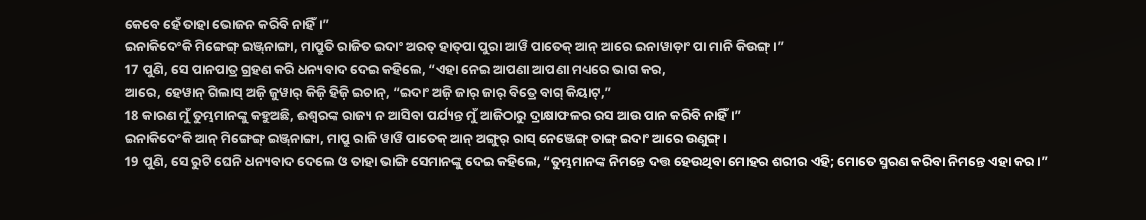କେବେ ହେଁ ତାହା ଭୋଜନ କରିବି ନାହିଁ।”
ଇନାକିଦେଂକି ମିଙ୍ଗେଙ୍ଗ୍‌ ଇଞ୍ଜ୍‌ନାଙ୍ଗା, ମାପ୍ରୁତି ରାଜିତ ଇଦାଂ ଅରତ୍‌ ହାତ୍‌ପା ପୁରା ଆୱି ପାତେକ୍‌ ଆନ୍‌ ଆରେ ଇନାୱାଡ଼ାଂ ପା ମାନି କିଉଙ୍ଗ୍‌ ।”
17 ପୁଣି, ସେ ପାନପାତ୍ର ଗ୍ରହଣ କରି ଧନ୍ୟବାଦ ଦେଇ କହିଲେ, “ଏହା ନେଇ ଆପଣା ଆପଣା ମଧ୍ୟରେ ଭାଗ କର,
ଆରେ, ହେୱାନ୍‌ ଗିଲାସ୍‌ ଅଜ଼ି ଜୁୱାର୍‌ କିଜ଼ି ହିଜ଼ି ଇଚାନ୍‌, “ଇଦାଂ ଅଜ଼ି ଜାର୍‌ ଜାର୍‌ ବିତ୍ରେ ବାଗ୍‌ କିୟାଟ୍‌,”
18 କାରଣ ମୁଁ ତୁମ୍ଭମାନଙ୍କୁ କହୁଅଛି, ଈଶ୍ବରଙ୍କ ରାଜ୍ୟ ନ ଆସିବା ପର୍ଯ୍ୟନ୍ତ ମୁଁ ଆଜିଠାରୁ ଦ୍ରାକ୍ଷାଫଳର ରସ ଆଉ ପାନ କରିବି ନାହିଁ।”
ଇନାକିଦେଂକି ଆନ୍‌ ମିଙ୍ଗେଙ୍ଗ୍‌ ଇଞ୍ଜ୍‌ନାଙ୍ଗା, ମାପ୍ରୁ ରାଜି ୱାୱି ପାତେକ୍‌ ଆନ୍‌ ଅଙ୍ଗୁର୍‌ ରାସ୍‌ ନେଞ୍ଜେଙ୍ଗ୍‌ ତାଙ୍ଗ୍ ଇଦାଂ ଆରେ ଉଣୁଙ୍ଗ୍‌ ।
19 ପୁଣି, ସେ ରୁଟି ଘେନି ଧନ୍ୟବାଦ ଦେଲେ ଓ ତାହା ଭାଙ୍ଗି ସେମାନଙ୍କୁ ଦେଇ କହିଲେ, “ତୁମ୍ଭମାନଙ୍କ ନିମନ୍ତେ ଦତ୍ତ ହେଉଥିବା ମୋହର ଶରୀର ଏହି; ମୋତେ ସ୍ମରଣ କରିବା ନିମନ୍ତେ ଏହା କର।”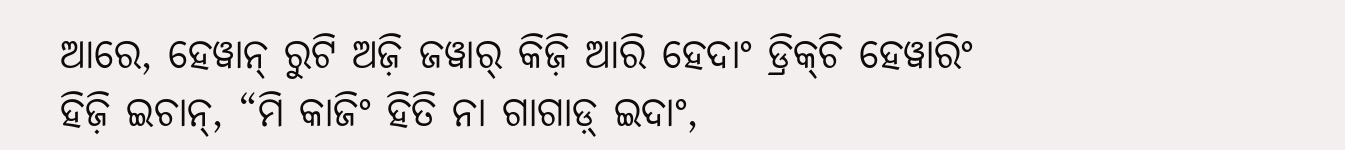ଆରେ, ହେୱାନ୍‌ ରୁଟି ଅଜ଼ି ଜୱାର୍‌ କିଜ଼ି ଆରି ହେଦାଂ ଡ୍ରିକ୍‌ଚି ହେୱାରିଂ ହିଜ଼ି ଇଚାନ୍‌, “ମି କାଜିଂ ହିତି ନା ଗାଗାଡ଼୍‌ ଇଦାଂ,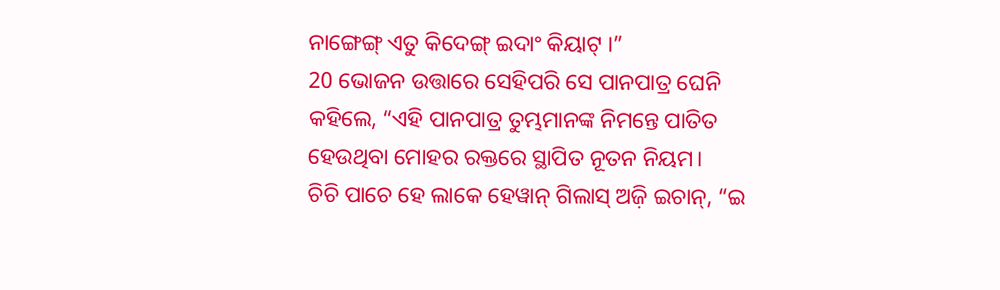ନାଙ୍ଗେଙ୍ଗ୍‌ ଏତୁ କିଦେଙ୍ଗ୍‌ ଇଦାଂ କିୟାଟ୍‌ ।”
20 ଭୋଜନ ଉତ୍ତାରେ ସେହିପରି ସେ ପାନପାତ୍ର ଘେନି କହିଲେ, “ଏହି ପାନପାତ୍ର ତୁମ୍ଭମାନଙ୍କ ନିମନ୍ତେ ପାତିତ ହେଉଥିବା ମୋହର ରକ୍ତରେ ସ୍ଥାପିତ ନୂତନ ନିୟମ।
ଚିଚି ପାଚେ ହେ ଲାକେ ହେୱାନ୍‌ ଗିଲାସ୍‌ ଅଜ଼ି ଇଚାନ୍‌, “ଇ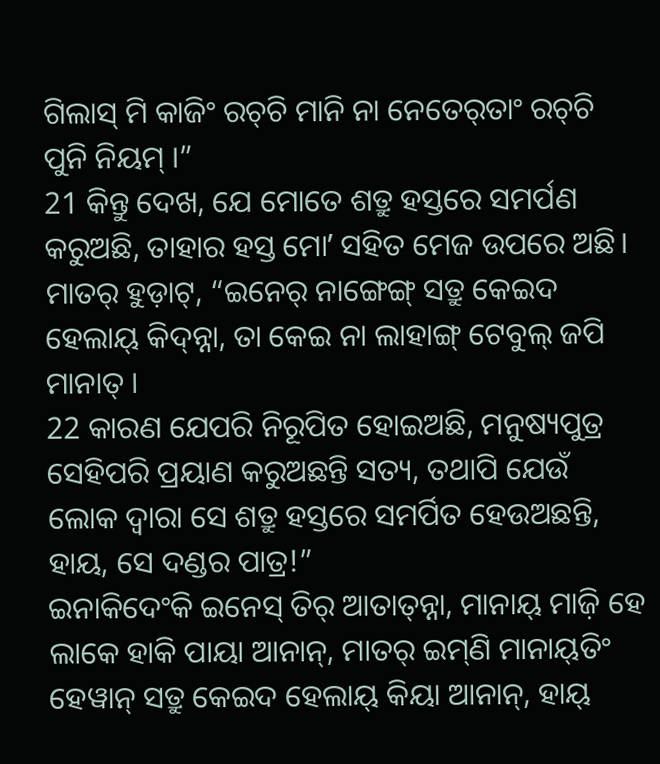ଗିଲାସ୍‌ ମି କାଜିଂ ରଚ୍‌ଚି ମାନି ନା ନେତେର୍‌ତାଂ ରଚ୍‌ଚି ପୁନି ନିୟମ୍‌ ।”
21 କିନ୍ତୁ ଦେଖ, ଯେ ମୋତେ ଶତ୍ରୁ ହସ୍ତରେ ସମର୍ପଣ କରୁଅଛି, ତାହାର ହସ୍ତ ମୋʼ ସହିତ ମେଜ ଉପରେ ଅଛି।
ମାତର୍‌ ହୁଡ଼ାଟ୍‌, “ଇନେର୍‌ ନାଙ୍ଗେଙ୍ଗ୍‌ ସତ୍ରୁ କେଇଦ ହେଲାୟ୍‌ କିଦ୍‍ନ୍ନା, ତା କେଇ ନା ଲାହାଙ୍ଗ୍‌ ଟେବୁଲ୍‍ ଜପି ମାନାତ୍‌ ।
22 କାରଣ ଯେପରି ନିରୂପିତ ହୋଇଅଛି, ମନୁଷ୍ୟପୁତ୍ର ସେହିପରି ପ୍ରୟାଣ କରୁଅଛନ୍ତି ସତ୍ୟ, ତଥାପି ଯେଉଁ ଲୋକ ଦ୍ୱାରା ସେ ଶତ୍ରୁ ହସ୍ତରେ ସମର୍ପିତ ହେଉଅଛନ୍ତି, ହାୟ, ସେ ଦଣ୍ଡର ପାତ୍ର!”
ଇନାକିଦେଂକି ଇନେସ୍‌ ତିର୍‌ ଆତାତ୍‌ନ୍ନା, ମାନାୟ୍‌ ମାଜ଼ି ହେ ଲାକେ ହାକି ପାୟା ଆନାନ୍‌, ମାତର୍‌ ଇମ୍‌ଣି ମାନାୟ୍‌ତିଂ ହେୱାନ୍‌ ସତ୍ରୁ କେଇଦ ହେଲାୟ୍‌ କିୟା ଆନାନ୍‌, ହାୟ୍‍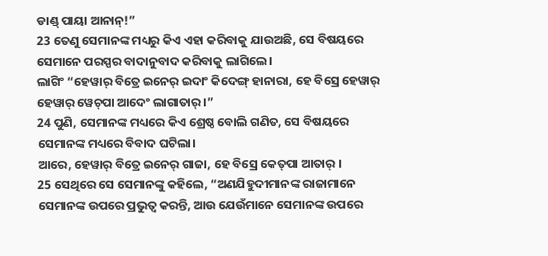ଡାଣ୍ଡ୍‌ ପାୟା ଆନାନ୍‌!”
23 ତେଣୁ ସେମାନଙ୍କ ମଧ୍ୟରୁ କିଏ ଏହା କରିବାକୁ ଯାଉଅଛି, ସେ ବିଷୟରେ ସେମାନେ ପରସ୍ପର ବାଦାନୁବାଦ କରିବାକୁ ଲାଗିଲେ।
ଲାଗିଂ “ହେୱାର୍‌ ବିତ୍ରେ ଇନେର୍‌ ଇଦାଂ କିଦେଙ୍ଗ୍‌ ହାନାରା, ହେ ବିସ୍ରେ ହେୱାର୍‌ ହେୱାର୍‌ ୱେଚ୍‍ପା ଆଦେଂ ଲାଗାତାର୍‌ ।”
24 ପୁଣି, ସେମାନଙ୍କ ମଧ୍ୟରେ କିଏ ଶ୍ରେଷ୍ଠ ବୋଲି ଗଣିତ, ସେ ବିଷୟରେ ସେମାନଙ୍କ ମଧ୍ୟରେ ବିବାଦ ଘଟିଲା।
ଆରେ, ହେୱାର୍‌ ବିତ୍ରେ ଇନେର୍‌ ଗାଜା, ହେ ବିସ୍ରେ କେତ୍‍ପା ଆତାର୍‌ ।
25 ସେଥିରେ ସେ ସେମାନଙ୍କୁ କହିଲେ, “ଅଣଯିହୁଦୀମାନଙ୍କ ରାଜାମାନେ ସେମାନଙ୍କ ଉପରେ ପ୍ରଭୁତ୍ୱ କରନ୍ତି, ଆଉ ଯେଉଁମାନେ ସେମାନଙ୍କ ଉପରେ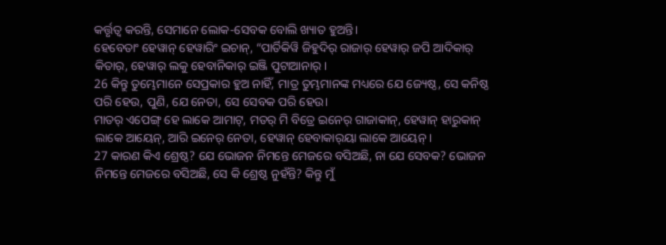କର୍ତ୍ତୃତ୍ୱ କରନ୍ତି, ସେମାନେ ଲୋକ-ସେବକ ବୋଲି ଖ୍ୟାତ ହୁଅନ୍ତି।
ହେବେତାଂ ହେୱାନ୍‌ ହେୱାରିଂ ଇଚାନ୍‌, “ପାର୍ତିକିୱି ଜିହୁଦିର୍‌ ରାଜାର୍‌ ହେୱାର୍‌ ଜପି ଆଦିକାର୍‌ କିତାର୍‌, ହେୱାର୍‌ ଲକୁ ହେବାନିକାର୍‌ ଇଞ୍ଜି ପୁଟାଆନାର୍‍ ।
26 କିନ୍ତୁ ତୁମ୍ଭେମାନେ ସେପ୍ରକାର ହୁଅ ନାହିଁ, ମାତ୍ର ତୁମ୍ଭମାନଙ୍କ ମଧ୍ୟରେ ଯେ ଜ୍ୟେଷ୍ଠ, ସେ କନିଷ୍ଠ ପରି ହେଉ, ପୁଣି, ଯେ ନେତା, ସେ ସେବକ ପରି ହେଉ।
ମାତର୍‌ ଏପେଙ୍ଗ୍‌ ହେ ଲାକେ ଆମାଟ୍‌, ମତର୍‌ ମି ବିତ୍ରେ ଇନେର୍‌ ଗାଜାକାନ୍‌, ହେୱାନ୍‌ ହାରୁକାନ୍‍ ଲାକେ ଆୟେନ୍‌, ଆରି ଇନେର୍‌ ନେତା, ହେୱାନ୍‌ ହେବାକାର୍‌ୟା ଲାକେ ଆୟେନ୍‌ ।
27 କାରଣ କିଏ ଶ୍ରେଷ୍ଠ? ଯେ ଭୋଜନ ନିମନ୍ତେ ମେଜରେ ବସିଅଛି, ନା ଯେ ସେବକ? ଭୋଜନ ନିମନ୍ତେ ମେଜରେ ବସିଅଛି, ସେ କି ଶ୍ରେଷ୍ଠ ନୁହଁନ୍ତି? କିନ୍ତୁ ମୁଁ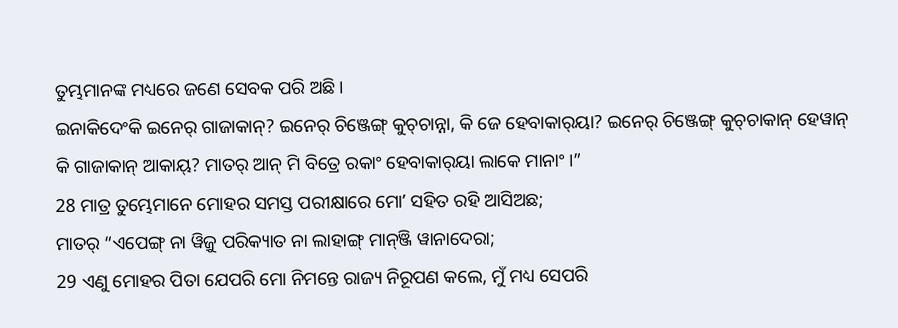ତୁମ୍ଭମାନଙ୍କ ମଧ୍ୟରେ ଜଣେ ସେବକ ପରି ଅଛି।
ଇନାକିଦେଂକି ଇନେର୍‌ ଗାଜାକାନ୍‌? ଇନେର୍‌ ଚିଞ୍ଜେଙ୍ଗ୍‌ କୁଚ୍‌ଚାନ୍ନା, କି ଜେ ହେବାକାର୍‌ୟା? ଇନେର୍‌ ଚିଞ୍ଜେଙ୍ଗ୍‌ କୁଚ୍‌ଚାକାନ୍‌ ହେୱାନ୍‌ କି ଗାଜାକାନ୍‌ ଆକାୟ୍‌? ମାତର୍‌ ଆନ୍‌ ମି ବିତ୍ରେ ରକାଂ ହେବାକାର୍‌ୟା ଲାକେ ମାନାଂ ।”
28 ମାତ୍ର ତୁମ୍ଭେମାନେ ମୋହର ସମସ୍ତ ପରୀକ୍ଷାରେ ମୋʼ ସହିତ ରହି ଆସିଅଛ;
ମାତର୍‌ “ଏପେଙ୍ଗ୍‌ ନା ୱିଜ଼ୁ ପରିକ୍ୟାତ ନା ଲାହାଙ୍ଗ୍‌ ମାନ୍‌ଞ୍ଜି ୱାନାଦେରା;
29 ଏଣୁ ମୋହର ପିତା ଯେପରି ମୋ ନିମନ୍ତେ ରାଜ୍ୟ ନିରୂପଣ କଲେ, ମୁଁ ମଧ୍ୟ ସେପରି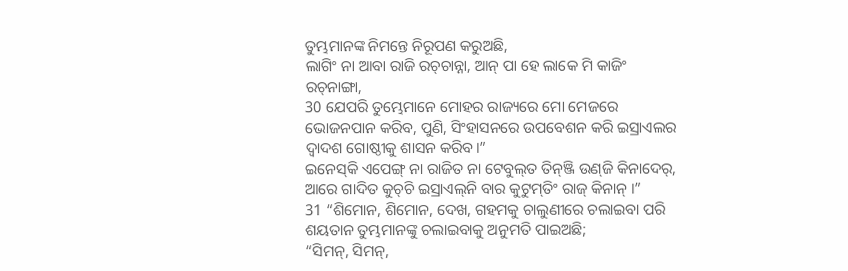ତୁମ୍ଭମାନଙ୍କ ନିମନ୍ତେ ନିରୂପଣ କରୁଅଛି,
ଲାଗିଂ ନା ଆବା ରାଜି ରଚ୍‍ଚାନ୍ନା, ଆନ୍‌ ପା ହେ ଲାକେ ମି କାଜିଂ ରଚ୍‍ନାଙ୍ଗା,
30 ଯେପରି ତୁମ୍ଭେମାନେ ମୋହର ରାଜ୍ୟରେ ମୋ ମେଜରେ ଭୋଜନପାନ କରିବ, ପୁଣି, ସିଂହାସନରେ ଉପବେଶନ କରି ଇସ୍ରାଏଲର ଦ୍ୱାଦଶ ଗୋଷ୍ଠୀକୁ ଶାସନ କରିବ।”
ଇନେସ୍‌କି ଏପେଙ୍ଗ୍‌ ନା ରାଜିତ ନା ଟେବୁଲ୍‍ତ ତିନ୍‌ଞ୍ଜି ଉଣ୍‌ଜି କିନାଦେର୍‌, ଆରେ ଗାଦିତ କୁଚ୍‌ଚି ଇସ୍ରାଏଲ୍‌ନି ବାର କୁଟୁମ୍‌ତିଂ ରାଜ୍‌ କିନାନ୍‌ ।”
31 “ଶିମୋନ, ଶିମୋନ, ଦେଖ, ଗହମକୁ ଚାଲୁଣୀରେ ଚଲାଇବା ପରି ଶୟତାନ ତୁମ୍ଭମାନଙ୍କୁ ଚଲାଇବାକୁ ଅନୁମତି ପାଇଅଛି;
“ସିମନ୍‌, ସିମନ୍‌,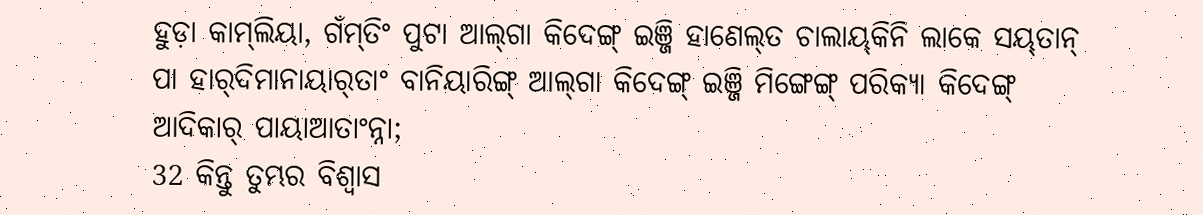ହୁଡ଼ା କାମ୍‌ଲିୟା, ଗଁମ୍‌ତିଂ ପୁଟା ଆଲ୍‌ଗା କିଦେଙ୍ଗ୍‌ ଇଞ୍ଜି ହାଣେଲ୍‍ତ ଚାଲାୟ୍‍କିନି ଲାକେ ସୟ୍‌ତାନ୍‌ ପା ହାର୍‌ଦିମାନାୟାର୍‌ତାଂ ବାନିୟାରିଙ୍ଗ୍‌ ଆଲ୍‌ଗା କିଦେଙ୍ଗ୍‌ ଇଞ୍ଜି ମିଙ୍ଗେଙ୍ଗ୍‌ ପରିକ୍ୟା କିଦେଙ୍ଗ୍‌ ଆଦିକାର୍‌ ପାୟାଆତାଂନ୍ନା;
32 କିନ୍ତୁ ତୁମ୍ଭର ବିଶ୍ୱାସ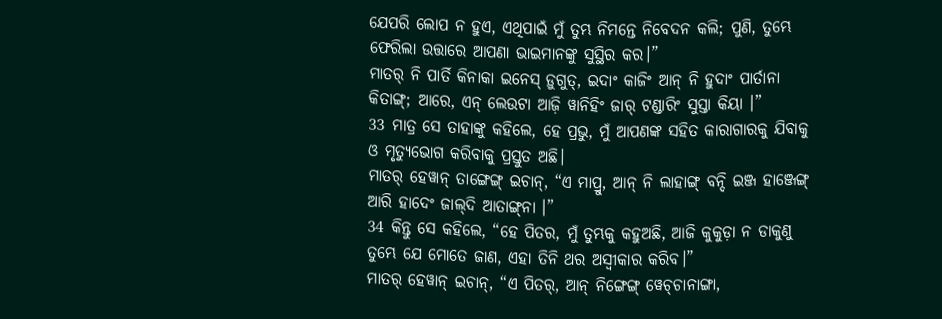ଯେପରି ଲୋପ ନ ହୁଏ, ଏଥିପାଇଁ ମୁଁ ତୁମ୍ଭ ନିମନ୍ତେ ନିବେଦନ କଲି; ପୁଣି, ତୁମ୍ଭେ ଫେରିଲା ଉତ୍ତାରେ ଆପଣା ଭାଇମାନଙ୍କୁ ସୁସ୍ଥିର କର।”
ମାତର୍‌ ନି ପାର୍ତି କିନାକା ଇନେସ୍‌ ଡ଼ୁଗୁତ୍‍, ଇଦାଂ କାଜିଂ ଆନ୍‌ ନି ହୁଦାଂ ପାର୍ତାନା କିତାଙ୍ଗ୍‌; ଆରେ, ଏନ୍‌ ଲେଉଟା ଆଜ଼ି ୱାନିହିଂ ଜାର୍‌ ଟଣ୍ଡାରିଂ ସୁସ୍ତା କିୟା ।”
33 ମାତ୍ର ସେ ତାହାଙ୍କୁ କହିଲେ, ହେ ପ୍ରଭୁ, ମୁଁ ଆପଣଙ୍କ ସହିତ କାରାଗାରକୁ ଯିବାକୁ ଓ ମୃତ୍ୟୁଭୋଗ କରିବାକୁ ପ୍ରସ୍ତୁତ ଅଛି।
ମାତର୍‌ ହେୱାନ୍‌ ତାଙ୍ଗେଙ୍ଗ୍‌ ଇଚାନ୍‌, “ଏ ମାପ୍ରୁ, ଆନ୍‌ ନି ଲାହାଙ୍ଗ୍‌ ବନ୍ଦି ଇଞ୍ଜ ହାଞ୍ଜେଙ୍ଗ୍‌ ଆରି ହାଦେଂ ଜାଲ୍‌ଦି ଆତାଙ୍ଗ୍‌ନା ।”
34 କିନ୍ତୁ ସେ କହିଲେ, “ହେ ପିତର, ମୁଁ ତୁମ୍ଭକୁ କହୁଅଛି, ଆଜି କୁକୁଡ଼ା ନ ଡାକୁଣୁ ତୁମ୍ଭେ ଯେ ମୋତେ ଜାଣ, ଏହା ତିନି ଥର ଅସ୍ୱୀକାର କରିବ।”
ମାତର୍‌ ହେୱାନ୍‌ ଇଚାନ୍‌, “ଏ ପିତର୍‌, ଆନ୍‌ ନିଙ୍ଗେଙ୍ଗ୍‌ ୱେଚ୍‍ଚାନାଙ୍ଗା,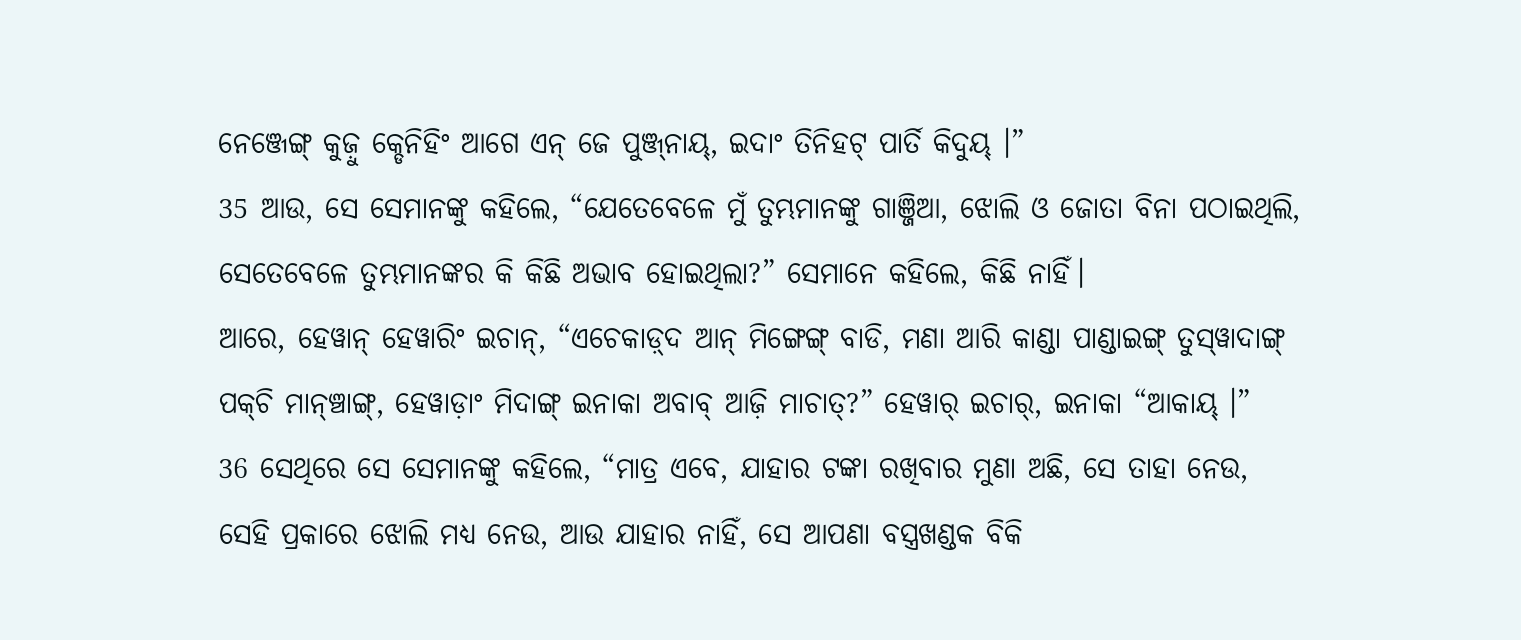ନେଞ୍ଜେଙ୍ଗ୍‌ କୁଜ଼ୁ କ୍ଡେନିହିଂ ଆଗେ ଏନ୍‌ ଜେ ପୁଞ୍ଜ୍‌ନାୟ୍‍, ଇଦାଂ ତିନିହଟ୍‌ ପାର୍ତି କିଦୁୟ୍‌ ।”
35 ଆଉ, ସେ ସେମାନଙ୍କୁ କହିଲେ, “ଯେତେବେଳେ ମୁଁ ତୁମ୍ଭମାନଙ୍କୁ ଗାଞ୍ଜିଆ, ଝୋଲି ଓ ଜୋତା ବିନା ପଠାଇଥିଲି, ସେତେବେଳେ ତୁମ୍ଭମାନଙ୍କର କି କିଛି ଅଭାବ ହୋଇଥିଲା?” ସେମାନେ କହିଲେ, କିଛି ନାହିଁ।
ଆରେ, ହେୱାନ୍‌ ହେୱାରିଂ ଇଚାନ୍‌, “ଏଚେକାଡ଼୍‌ଦ ଆନ୍‌ ମିଙ୍ଗେଙ୍ଗ୍‌ ବାଡି, ମଣା ଆରି କାଣ୍ଡା ପାଣ୍ଡାଇଙ୍ଗ୍‌ ତୁସ୍‍ୱାଦାଙ୍ଗ୍ ପକ୍‌ଚି ମାନ୍‍ଞ୍ଚାଙ୍ଗ୍, ହେୱାଡ଼ାଂ ମିଦାଙ୍ଗ୍‌ ଇନାକା ଅବାବ୍‌ ଆଜ଼ି ମାଚାତ୍‌?” ହେୱାର୍‌ ଇଚାର୍‌, ଇନାକା “ଆକାୟ୍‌ ।”
36 ସେଥିରେ ସେ ସେମାନଙ୍କୁ କହିଲେ, “ମାତ୍ର ଏବେ, ଯାହାର ଟଙ୍କା ରଖିବାର ମୁଣା ଅଛି, ସେ ତାହା ନେଉ, ସେହି ପ୍ରକାରେ ଝୋଲି ମଧ୍ୟ ନେଉ, ଆଉ ଯାହାର ନାହିଁ, ସେ ଆପଣା ବସ୍ତ୍ରଖଣ୍ଡକ ବିକି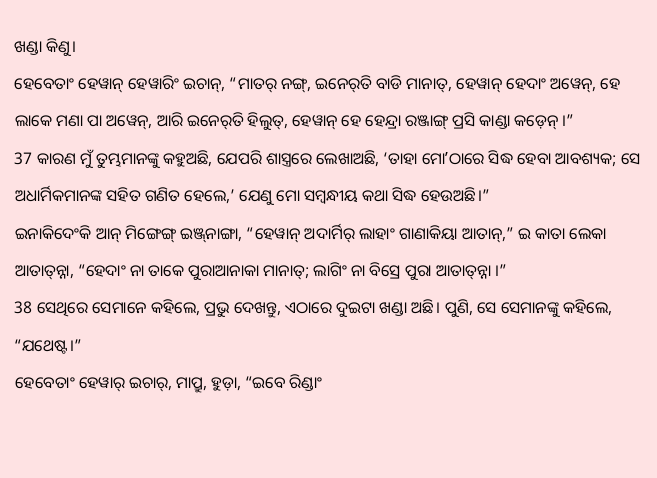ଖଣ୍ଡା କିଣୁ।
ହେବେତାଂ ହେୱାନ୍‌ ହେୱାରିଂ ଇଚାନ୍‌, “ମାତର୍‌ ନଙ୍ଗ୍‌, ଇନେର୍‌ତି ବାଡି ମାନାତ୍‌, ହେୱାନ୍‌ ହେଦାଂ ଅୱେନ୍‍, ହେ ଲାକେ ମଣା ପା ଅୱେନ୍‍, ଆରି ଇନେର୍‌ତି ହିଲୁତ୍‍, ହେୱାନ୍‌ ହେ ହେନ୍ଦ୍ରା ରଞ୍ଜାଙ୍ଗ୍‌ ପ୍ରସି କାଣ୍ଡା କଡ଼େନ୍‍ ।”
37 କାରଣ ମୁଁ ତୁମ୍ଭମାନଙ୍କୁ କହୁଅଛି, ଯେପରି ଶାସ୍ତ୍ରରେ ଲେଖାଅଛି, ‘ତାହା ମୋʼଠାରେ ସିଦ୍ଧ ହେବା ଆବଶ୍ୟକ; ସେ ଅଧାର୍ମିକମାନଙ୍କ ସହିତ ଗଣିତ ହେଲେ,’ ଯେଣୁ ମୋ ସମ୍ବନ୍ଧୀୟ କଥା ସିଦ୍ଧ ହେଉଅଛି।”
ଇନାକିଦେଂକି ଆନ୍‌ ମିଙ୍ଗେଙ୍ଗ୍‌ ଇଞ୍ଜ୍‌ନାଙ୍ଗା, “ହେୱାନ୍‌ ଅଦାର୍ମିର୍‌ ଲାହାଂ ଗାଣାକିୟା ଆତାନ୍‌,” ଇ କାତା ଲେକା ଆତାତ୍‌ନ୍ନା, “ହେଦାଂ ନା ତାକେ ପୁରାଆନାକା ମାନାତ୍‌; ଲାଗିଂ ନା ବିସ୍ରେ ପୁରା ଆତାତ୍‌ନ୍ନା ।”
38 ସେଥିରେ ସେମାନେ କହିଲେ, ପ୍ରଭୁ ଦେଖନ୍ତୁ, ଏଠାରେ ଦୁଇଟା ଖଣ୍ଡା ଅଛି। ପୁଣି, ସେ ସେମାନଙ୍କୁ କହିଲେ, “ଯଥେଷ୍ଟ।”
ହେବେତାଂ ହେୱାର୍‌ ଇଚାର୍‌, ମାପ୍ରୁ, ହୁଡ଼ା, “ଇବେ ରିଣ୍ଡାଂ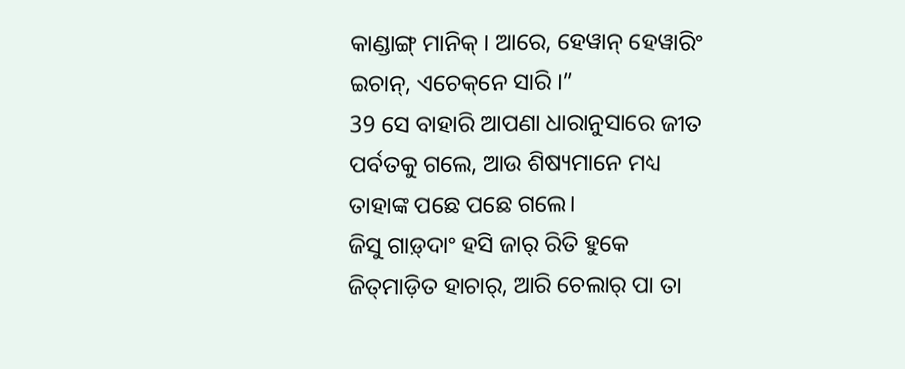କାଣ୍ଡାଙ୍ଗ୍‌ ମାନିକ୍‌ । ଆରେ, ହେୱାନ୍‌ ହେୱାରିଂ ଇଚାନ୍‌, ଏଚେକ୍‌ନେ ସାରି ।”
39 ସେ ବାହାରି ଆପଣା ଧାରାନୁସାରେ ଜୀତ ପର୍ବତକୁ ଗଲେ, ଆଉ ଶିଷ୍ୟମାନେ ମଧ୍ୟ ତାହାଙ୍କ ପଛେ ପଛେ ଗଲେ।
ଜିସୁ ଗାଡ଼୍‌ଦାଂ ହସି ଜାର୍‌ ରିତି ହୁକେ ଜିତ୍‌ମାଡ଼ିତ ହାଚାର୍‌, ଆରି ଚେଲାର୍‌ ପା ତା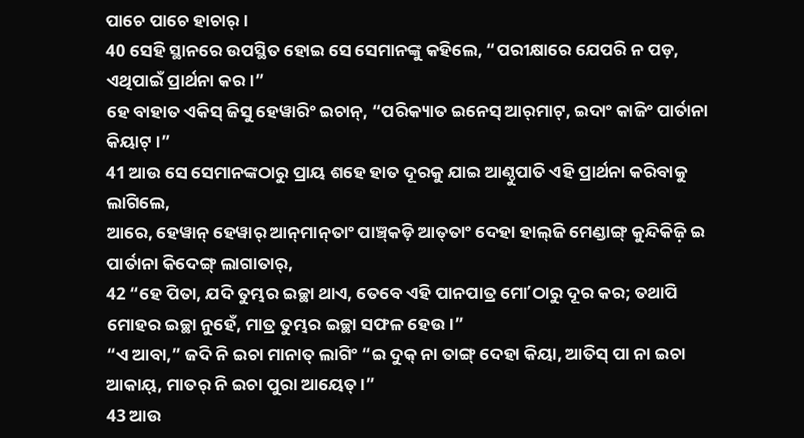ପାଚେ ପାଚେ ହାଚାର୍‌ ।
40 ସେହି ସ୍ଥାନରେ ଉପସ୍ଥିତ ହୋଇ ସେ ସେମାନଙ୍କୁ କହିଲେ, “ପରୀକ୍ଷାରେ ଯେପରି ନ ପଡ଼, ଏଥିପାଇଁ ପ୍ରାର୍ଥନା କର।”
ହେ ବାହାତ ଏକିସ୍‌ ଜିସୁ ହେୱାରିଂ ଇଚାନ୍‌, “ପରିକ୍ୟାତ ଇନେସ୍‌ ଆର୍‌ମାଟ୍‌, ଇଦାଂ କାଜିଂ ପାର୍ତାନା କିୟାଟ୍‌ ।”
41 ଆଉ ସେ ସେମାନଙ୍କଠାରୁ ପ୍ରାୟ ଶହେ ହାତ ଦୂରକୁ ଯାଇ ଆଣ୍ଠୁପାତି ଏହି ପ୍ରାର୍ଥନା କରିବାକୁ ଲାଗିଲେ,
ଆରେ, ହେୱାନ୍‌ ହେୱାର୍‌ ଆନ୍‌ମାନ୍‌ତାଂ ପାଞ୍ଚ୍‌କଡ଼ି ଆତ୍‍ତାଂ ଦେହା ହାଲ୍‌ଜି ମେଣ୍ଡାଙ୍ଗ୍‌ କୁନ୍ଦିକିଜ଼ି ଇ ପାର୍ତାନା କିଦେଙ୍ଗ୍‌ ଲାଗାତାର୍‌,
42 “ହେ ପିତା, ଯଦି ତୁମ୍ଭର ଇଚ୍ଛା ଥାଏ, ତେବେ ଏହି ପାନପାତ୍ର ମୋʼଠାରୁ ଦୂର କର; ତଥାପି ମୋହର ଇଚ୍ଛା ନୁହେଁ, ମାତ୍ର ତୁମ୍ଭର ଇଚ୍ଛା ସଫଳ ହେଉ।”
“ଏ ଆବା,” ଜଦି ନି ଇଚା ମାନାତ୍‌ ଲାଗିଂ “ଇ ଦୁକ୍‌ ନା ତାଙ୍ଗ୍‌ ଦେହା କିୟା, ଆତିସ୍‌ ପା ନା ଇଚା ଆକାୟ୍‌, ମାତର୍‌ ନି ଇଚା ପୁରା ଆୟେତ୍‌ ।”
43 ଆଉ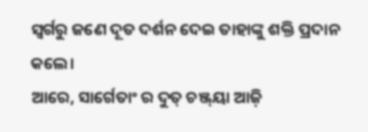ସ୍ୱର୍ଗରୁ ଜଣେ ଦୂତ ଦର୍ଶନ ଦେଇ ତାହାଙ୍କୁ ଶକ୍ତି ପ୍ରଦାନ କଲେ।
ଆରେ, ସାର୍ଗେତାଂ ର ଦୁତ୍‌ ଚଞ୍ଜ୍‌ୟା ଆଜ଼ି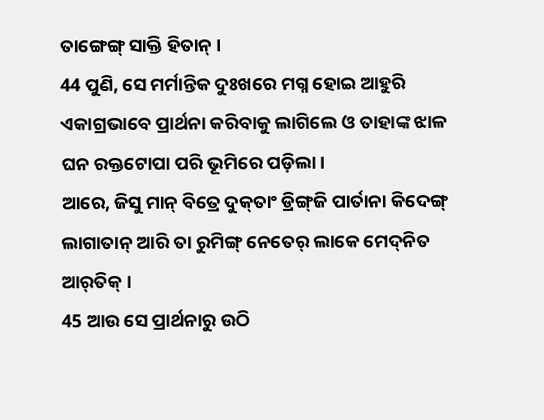ତାଙ୍ଗେଙ୍ଗ୍‌ ସାକ୍ତି ହିତାନ୍‌ ।
44 ପୁଣି, ସେ ମର୍ମାନ୍ତିକ ଦୁଃଖରେ ମଗ୍ନ ହୋଇ ଆହୁରି ଏକାଗ୍ରଭାବେ ପ୍ରାର୍ଥନା କରିବାକୁ ଲାଗିଲେ ଓ ତାହାଙ୍କ ଝାଳ ଘନ ରକ୍ତଟୋପା ପରି ଭୂମିରେ ପଡ଼ିଲା।
ଆରେ, ଜିସୁ ମାନ୍‌ ବିତ୍ରେ ଦୁକ୍‍ତାଂ ଡ୍ରିଙ୍ଗ୍‍ଜି ପାର୍ତାନା କିଦେଙ୍ଗ୍‌ ଲାଗାତାନ୍‌ ଆରି ତା ରୁମିଙ୍ଗ୍ ନେତେର୍‌ ଲାକେ ମେଦ୍‌ନିତ ଆର୍‌ତିକ୍‌ ।
45 ଆଉ ସେ ପ୍ରାର୍ଥନାରୁ ଉଠି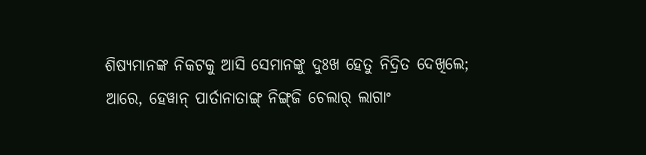ଶିଷ୍ୟମାନଙ୍କ ନିକଟକୁ ଆସି ସେମାନଙ୍କୁ ଦୁଃଖ ହେତୁ ନିଦ୍ରିତ ଦେଖିଲେ;
ଆରେ, ହେୱାନ୍‌ ପାର୍ତାନାତାଙ୍ଗ୍‍ ନିଙ୍ଗ୍‌ଜି ଚେଲାର୍‌ ଲାଗାଂ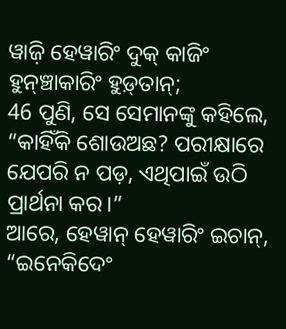ୱାଜ଼ି ହେୱାରିଂ ଦୁକ୍‌ କାଜିଂ ହୁନ୍‌ଞ୍ଚାକାରିଂ ହୁଡ଼୍‌ତାନ୍‌;
46 ପୁଣି, ସେ ସେମାନଙ୍କୁ କହିଲେ, “କାହିଁକି ଶୋଉଅଛ? ପରୀକ୍ଷାରେ ଯେପରି ନ ପଡ଼, ଏଥିପାଇଁ ଉଠି ପ୍ରାର୍ଥନା କର।”
ଆରେ, ହେୱାନ୍‌ ହେୱାରିଂ ଇଚାନ୍‌, “ଇନେକିଦେଂ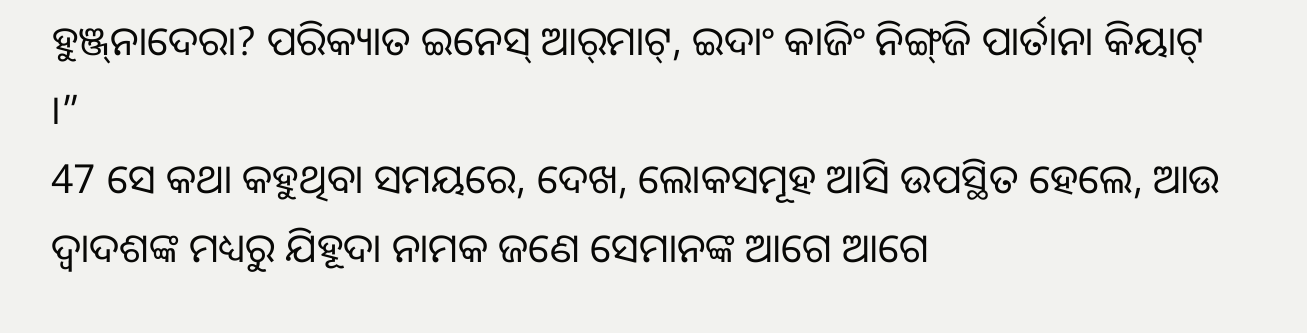ହୁଞ୍ଜ୍‌ନାଦେରା? ପରିକ୍ୟାତ ଇନେସ୍‌ ଆର୍‌ମାଟ୍‌, ଇଦାଂ କାଜିଂ ନିଙ୍ଗ୍‌ଜି ପାର୍ତାନା କିୟାଟ୍‌ ।”
47 ସେ କଥା କହୁଥିବା ସମୟରେ, ଦେଖ, ଲୋକସମୂହ ଆସି ଉପସ୍ଥିତ ହେଲେ, ଆଉ ଦ୍ୱାଦଶଙ୍କ ମଧ୍ୟରୁ ଯିହୂଦା ନାମକ ଜଣେ ସେମାନଙ୍କ ଆଗେ ଆଗେ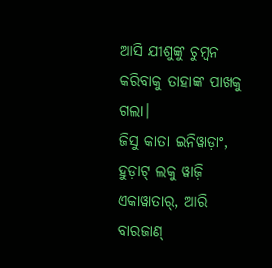ଆସି ଯୀଶୁଙ୍କୁ ଚୁମ୍ବନ କରିବାକୁ ତାହାଙ୍କ ପାଖକୁ ଗଲା।
ଜିସୁ କାତା ଇନିୱାଡ଼ାଂ, ହୁଡ଼ାଟ୍‌ ଲକୁ ୱାଜ଼ି ଏକାୱାତାର୍‌, ଆରି ବାରଜାଣ୍‌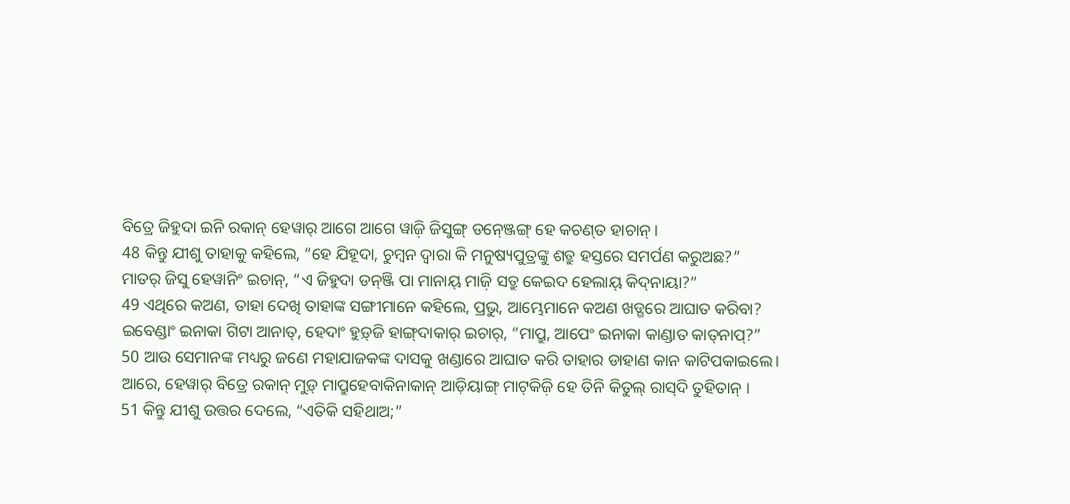ବିତ୍ରେ ଜିହୁଦା ଇନି ରକାନ୍‌ ହେୱାର୍‌ ଆଗେ ଆଗେ ୱାଜ଼ି ଜିସୁଙ୍ଗ୍‌ ଡନ୍‍ଞ୍ଜେଙ୍ଗ୍ ହେ କଚଣ୍‌ତ ହାଚାନ୍‌ ।
48 କିନ୍ତୁ ଯୀଶୁ ତାହାକୁ କହିଲେ, “ହେ ଯିହୂଦା, ଚୁମ୍ବନ ଦ୍ୱାରା କି ମନୁଷ୍ୟପୁତ୍ରଙ୍କୁ ଶତ୍ରୁ ହସ୍ତରେ ସମର୍ପଣ କରୁଅଛ?”
ମାତର୍‌ ଜିସୁ ହେୱାନିଂ ଇଚାନ୍‌, “ଏ ଜିହୁଦା ଡନ୍‌ଞ୍ଜି ପା ମାନାୟ୍‌ ମାଜ଼ି ସତ୍ରୁ କେଇଦ ହେଲାୟ୍‌ କିଦ୍‍ନାୟା?”
49 ଏଥିରେ କଅଣ, ତାହା ଦେଖି ତାହାଙ୍କ ସଙ୍ଗୀମାନେ କହିଲେ, ପ୍ରଭୁ, ଆମ୍ଭେମାନେ କଅଣ ଖଡ୍ଗରେ ଆଘାତ କରିବା?
ଇବେଣ୍ଡାଂ ଇନାକା ଗିଟା ଆନାତ୍‌, ହେଦାଂ ହୁଡ଼୍‌ଜି ହାଙ୍ଗ୍‍ଦାକାର୍‍ ଇଚାର୍‌, “ମାପ୍ରୁ, ଆପେଂ ଇନାକା କାଣ୍ଡାତ କାତ୍‍ନାପ୍‌?”
50 ଆଉ ସେମାନଙ୍କ ମଧ୍ୟରୁ ଜଣେ ମହାଯାଜକଙ୍କ ଦାସକୁ ଖଣ୍ଡାରେ ଆଘାତ କରି ତାହାର ଡାହାଣ କାନ କାଟିପକାଇଲେ।
ଆରେ, ହେୱାର୍‌ ବିତ୍ରେ ରକାନ୍‌ ମୁଡ଼୍‌ ମାପ୍ରୁହେବାକିନାକାନ୍‌ ଆଡ଼ିୟାଙ୍ଗ୍‌ ମାଟ୍‍କିଜ଼ି ହେ ତିନି କିତୁଲ୍‌ ରାସ୍‌ଦି ତୁହିତାନ୍‌ ।
51 କିନ୍ତୁ ଯୀଶୁ ଉତ୍ତର ଦେଲେ, “ଏତିକି ସହିଥାଅ;”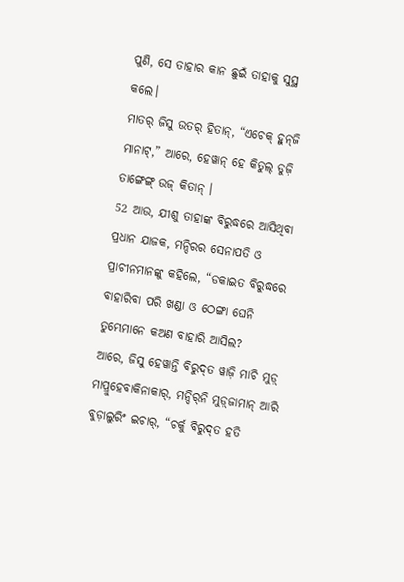ପୁଣି, ସେ ତାହାର କାନ ଛୁଇଁ ତାହାକୁ ସୁସ୍ଥ କଲେ।
ମାତର୍‌ ଜିସୁ ଉତର୍‌ ହିତାନ୍‌, “ଏଚେକ୍‌ ହୁନ୍‌ଜି ମାନାଟ୍‌,” ଆରେ, ହେୱାନ୍‌ ହେ କିତୁଲ୍‌ ଡୁଜ଼ି ତାଙ୍ଗେଙ୍ଗ୍‌ ଉଜ୍‌ କିତାନ୍‌ ।
52 ଆଉ, ଯୀଶୁ ତାହାଙ୍କ ବିରୁଦ୍ଧରେ ଆସିଥିବା ପ୍ରଧାନ ଯାଜକ, ମନ୍ଦିରର ସେନାପତି ଓ ପ୍ରାଚୀନମାନଙ୍କୁ କହିଲେ, “ଡକାଇତ ବିରୁଦ୍ଧରେ ବାହାରିବା ପରି ଖଣ୍ଡା ଓ ଠେଙ୍ଗା ଘେନି ତୁମ୍ଭେମାନେ କଅଣ ବାହାରି ଆସିଲ?
ଆରେ, ଜିସୁ ହେୱାନ୍ତି ବିରୁଦ୍‌ତ ୱାଜ଼ି ମାଚି ମୁଡ଼୍‌ ମାପ୍ରୁହେବାକିନାକାର୍‌, ମନ୍ଦିର୍‌ନି ମୁଡ଼୍‍ଜାମାନ୍‍ ଆରି ବୁଡ଼ାଲୁରିଂ ଇଚାର୍‌, “ଚର୍କୁ ବିରୁଦ୍‌ତ ହତି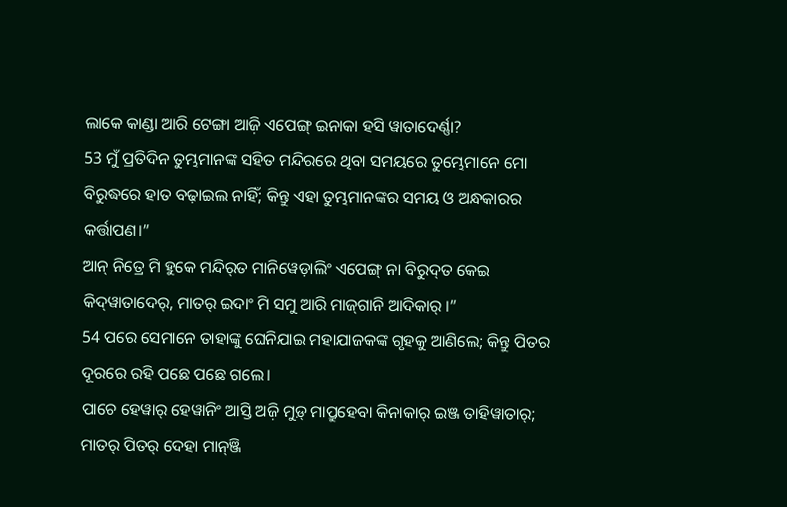ଲାକେ କାଣ୍ଡା ଆରି ଟେଙ୍ଗା ଆଜ଼ି ଏପେଙ୍ଗ୍‌ ଇନାକା ହସି ୱାତାଦେର୍ଣ୍ଣା?
53 ମୁଁ ପ୍ରତିଦିନ ତୁମ୍ଭମାନଙ୍କ ସହିତ ମନ୍ଦିରରେ ଥିବା ସମୟରେ ତୁମ୍ଭେମାନେ ମୋ ବିରୁଦ୍ଧରେ ହାତ ବଢ଼ାଇଲ ନାହିଁ; କିନ୍ତୁ ଏହା ତୁମ୍ଭମାନଙ୍କର ସମୟ ଓ ଅନ୍ଧକାରର କର୍ତ୍ତାପଣ।”
ଆନ୍‌ ନିତ୍ରେ ମି ହୁକେ ମନ୍ଦିର୍‌ତ ମାନିୱେଡ଼ାଲିଂ ଏପେଙ୍ଗ୍‌ ନା ବିରୁଦ୍‌ତ କେଇ କିଦ୍‌ୱାତାଦେର୍‌, ମାତର୍‌ ଇଦାଂ ମି ସମୁ ଆରି ମାଜ୍‍ଗାନି ଆଦିକାର୍‌ ।”
54 ପରେ ସେମାନେ ତାହାଙ୍କୁ ଘେନିଯାଇ ମହାଯାଜକଙ୍କ ଗୃହକୁ ଆଣିଲେ; କିନ୍ତୁ ପିତର ଦୂରରେ ରହି ପଛେ ପଛେ ଗଲେ।
ପାଚେ ହେୱାର୍‌ ହେୱାନିଂ ଆସ୍ତି ଅଜ଼ି ମୁଡ଼୍‌ ମାପ୍ରୁହେବା କିନାକାର୍‌ ଇଞ୍ଜ ତାହିୱାତାର୍‌; ମାତର୍‌ ପିତର୍‌ ଦେହା ମାନ୍‌ଞ୍ଜି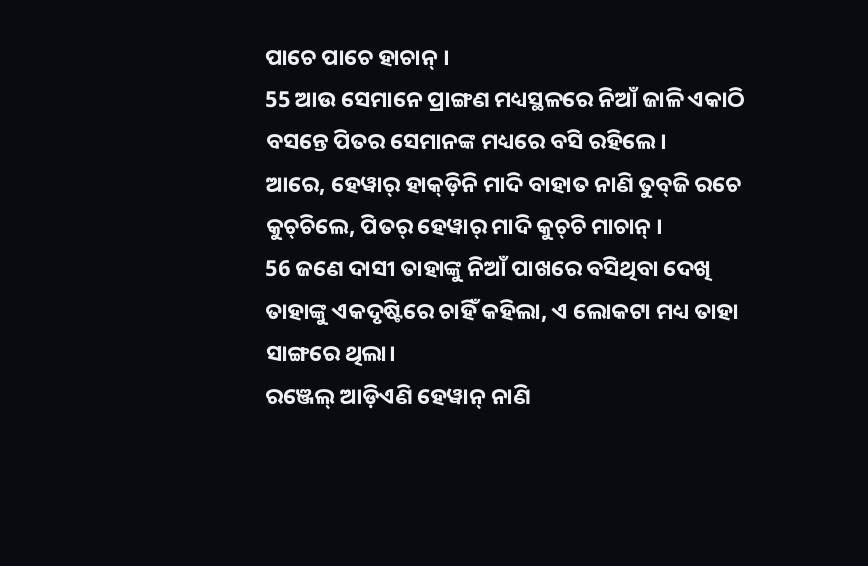ପାଚେ ପାଚେ ହାଚାନ୍‌ ।
55 ଆଉ ସେମାନେ ପ୍ରାଙ୍ଗଣ ମଧ୍ୟସ୍ଥଳରେ ନିଆଁ ଜାଳି ଏକାଠି ବସନ୍ତେ ପିତର ସେମାନଙ୍କ ମଧ୍ୟରେ ବସି ରହିଲେ।
ଆରେ, ହେୱାର୍‌ ହାକ୍‌ଡ଼ିନି ମାଦି ବାହାତ ନାଣି ତୁବ୍‍ଜି ରଚେ କୁଚ୍‌ଚିଲେ, ପିତର୍‌ ହେୱାର୍‌ ମାଦି କୁଚ୍‌ଚି ମାଚାନ୍‌ ।
56 ଜଣେ ଦାସୀ ତାହାଙ୍କୁ ନିଆଁ ପାଖରେ ବସିଥିବା ଦେଖି ତାହାଙ୍କୁ ଏକଦୃଷ୍ଟିରେ ଚାହିଁ କହିଲା, ଏ ଲୋକଟା ମଧ୍ୟ ତାହା ସାଙ୍ଗରେ ଥିଲା।
ରଞ୍ଜେଲ୍‌ ଆଡ଼ିଏଣି ହେୱାନ୍‌ ନାଣି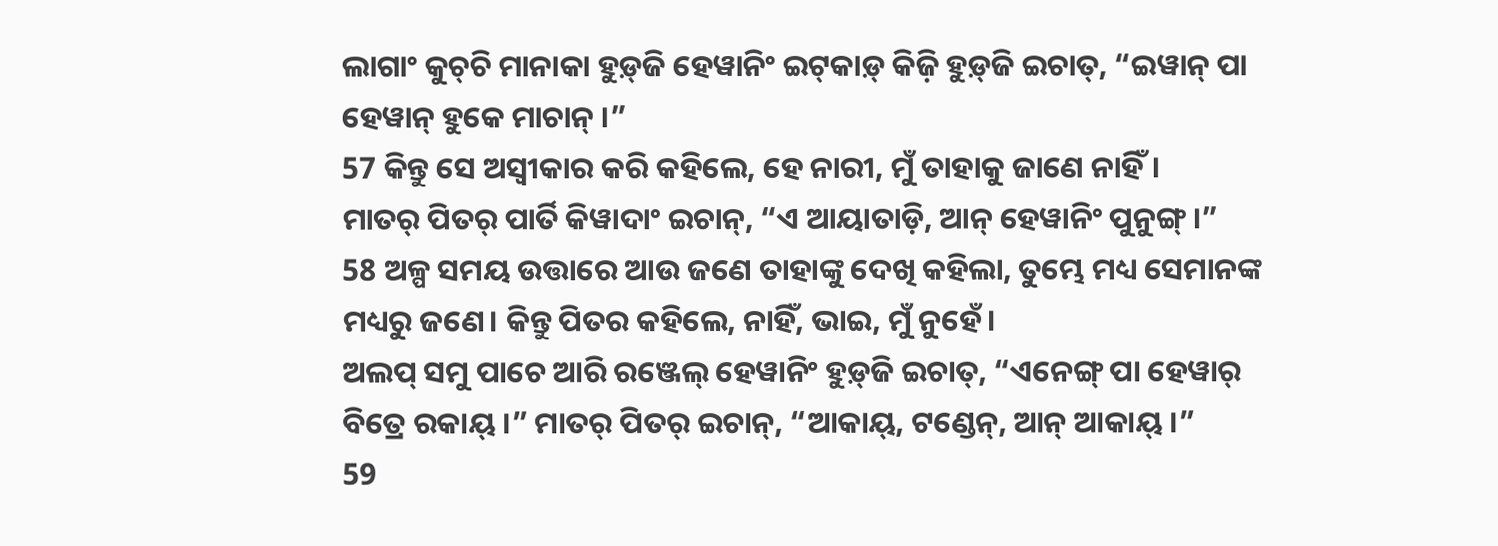ଲାଗାଂ କୁଚ୍‌ଚି ମାନାକା ହୁଡ଼୍‌ଜି ହେୱାନିଂ ଇଟ୍‌କାଡ଼୍‌ କିଜ଼ି ହୁଡ଼୍‌ଜି ଇଚାତ୍‌, “ଇୱାନ୍‌ ପା ହେୱାନ୍‌ ହୁକେ ମାଚାନ୍‌ ।”
57 କିନ୍ତୁ ସେ ଅସ୍ୱୀକାର କରି କହିଲେ, ହେ ନାରୀ, ମୁଁ ତାହାକୁ ଜାଣେ ନାହିଁ।
ମାତର୍‌ ପିତର୍‌ ପାର୍ତି କିୱାଦାଂ ଇଚାନ୍‍, “ଏ ଆୟାତାଡ଼ି, ଆନ୍‌ ହେୱାନିଂ ପୁନୁଙ୍ଗ୍‌ ।”
58 ଅଳ୍ପ ସମୟ ଉତ୍ତାରେ ଆଉ ଜଣେ ତାହାଙ୍କୁ ଦେଖି କହିଲା, ତୁମ୍ଭେ ମଧ୍ୟ ସେମାନଙ୍କ ମଧ୍ୟରୁ ଜଣେ। କିନ୍ତୁ ପିତର କହିଲେ, ନାହିଁ, ଭାଇ, ମୁଁ ନୁହେଁ।
ଅଲପ୍‍ ସମୁ ପାଚେ ଆରି ରଞ୍ଜେଲ୍‌ ହେୱାନିଂ ହୁଡ଼୍‌ଜି ଇଚାତ୍‌, “ଏନେଙ୍ଗ୍‌ ପା ହେୱାର୍‌ ବିତ୍ରେ ରକାୟ୍‌ ।” ମାତର୍‌ ପିତର୍‌ ଇଚାନ୍‌, “ଆକାୟ୍‌, ଟଣ୍ଡେନ୍‌, ଆନ୍‌ ଆକାୟ୍‌ ।”
59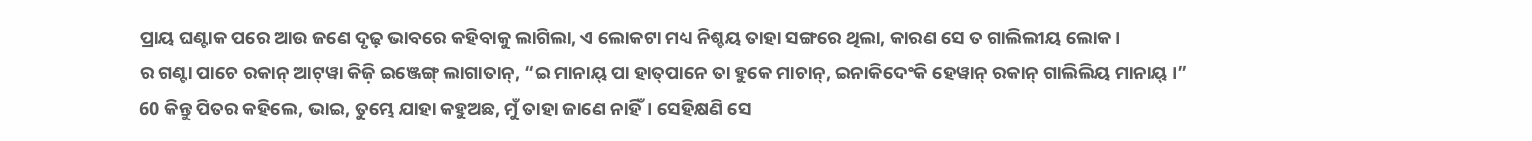ପ୍ରାୟ ଘଣ୍ଟାକ ପରେ ଆଉ ଜଣେ ଦୃଢ଼ ଭାବରେ କହିବାକୁ ଲାଗିଲା, ଏ ଲୋକଟା ମଧ୍ୟ ନିଶ୍ଚୟ ତାହା ସଙ୍ଗରେ ଥିଲା, କାରଣ ସେ ତ ଗାଲିଲୀୟ ଲୋକ।
ର ଗଣ୍ଟା ପାଚେ ରକାନ୍‌ ଆଟ୍‌ୱା କିଜ଼ି ଇଞ୍ଜେଙ୍ଗ୍‌ ଲାଗାତାନ୍‌, “ଇ ମାନାୟ୍‌ ପା ହାତ୍‌ପାନେ ତା ହୁକେ ମାଚାନ୍‌, ଇନାକିଦେଂକି ହେୱାନ୍‌ ରକାନ୍‌ ଗାଲିଲିୟ ମାନାୟ୍‌ ।”
60 କିନ୍ତୁ ପିତର କହିଲେ, ଭାଇ, ତୁମ୍ଭେ ଯାହା କହୁଅଛ, ମୁଁ ତାହା ଜାଣେ ନାହିଁ। ସେହିକ୍ଷଣି ସେ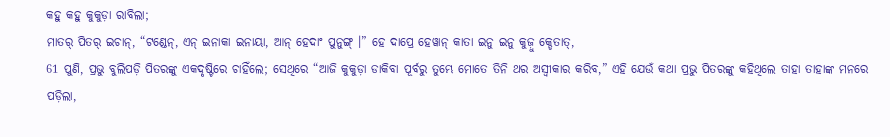କହୁ କହୁ କୁକୁଡ଼ା ରାବିଲା;
ମାତର୍‌ ପିତର୍‌ ଇଚାନ୍‌, “ଟଣ୍ଡେନ୍‌, ଏନ୍‌ ଇନାକା ଇନାୟା, ଆନ୍‌ ହେଦାଂ ପୁନୁଙ୍ଗ୍‌ ।” ହେ ଦାପ୍ରେ ହେୱାନ୍‌ କାତା ଇନୁ ଇନୁ କୁଜ଼ୁ କ୍ଡେତାତ୍‌,
61 ପୁଣି, ପ୍ରଭୁ ବୁଲିପଡ଼ି ପିତରଙ୍କୁ ଏକଦୃଷ୍ଟିରେ ଚାହିଁଲେ; ସେଥିରେ “ଆଜି କୁକୁଡ଼ା ଡାକିବା ପୂର୍ବରୁ ତୁମ୍ଭେ ମୋତେ ତିନି ଥର ଅସ୍ୱୀକାର କରିବ,” ଏହି ଯେଉଁ କଥା ପ୍ରଭୁ ପିତରଙ୍କୁ କହିଥିଲେ ତାହା ତାହାଙ୍କ ମନରେ ପଡ଼ିଲା,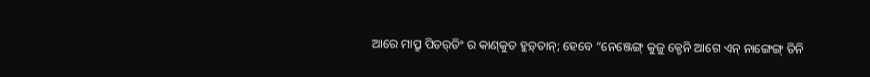ଆରେ ମାପ୍ରୁ ପିତର୍‌ତିଂ ର କାଣ୍‌କୁତ ହୁଡ଼୍‌ତାନ୍‌; ହେବେ “ନେଞ୍ଜେଙ୍ଗ୍‌ କୁଜ଼ୁ କ୍ଡେନି ଆଗେ ଏନ୍‌ ନାଙ୍ଗେଙ୍ଗ୍‌ ତିନି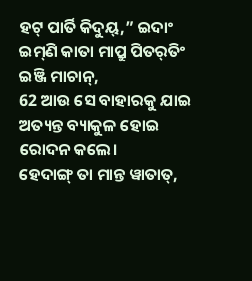ହଟ୍‌ ପାର୍ତି କିଦୁୟ୍‌,” ଇଦାଂ ଇମ୍‌ଣି କାତା ମାପ୍ରୁ ପିତର୍‌ତିଂ ଇଞ୍ଜି ମାଚାନ୍‌,
62 ଆଉ ସେ ବାହାରକୁ ଯାଇ ଅତ୍ୟନ୍ତ ବ୍ୟାକୁଳ ହୋଇ ରୋଦନ କଲେ।
ହେଦାଙ୍ଗ୍ ତା ମାନ୍ତ ୱାତାତ୍‍,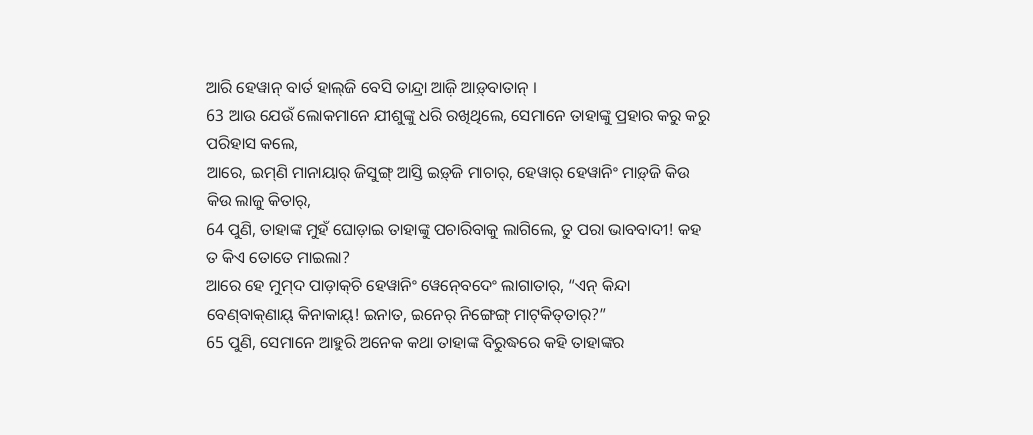ଆରି ହେୱାନ୍‌ ବାର୍ତ ହାଲ୍‌ଜି ବେସି ତାନ୍ଦ୍ରା ଆଜ଼ି ଆଡ଼୍‌ବାତାନ୍‌ ।
63 ଆଉ ଯେଉଁ ଲୋକମାନେ ଯୀଶୁଙ୍କୁ ଧରି ରଖିଥିଲେ, ସେମାନେ ତାହାଙ୍କୁ ପ୍ରହାର କରୁ କରୁ ପରିହାସ କଲେ,
ଆରେ, ଇମ୍‌ଣି ମାନାୟାର୍‌ ଜିସୁଙ୍ଗ୍‌ ଆସ୍ତି ଇଡ଼୍‌ଜି ମାଚାର୍‌, ହେୱାର୍‌ ହେୱାନିଂ ମାଡ଼୍‌ଜି କିଉ କିଉ ଲାଜୁ କିତାର୍‌,
64 ପୁଣି, ତାହାଙ୍କ ମୁହଁ ଘୋଡ଼ାଇ ତାହାଙ୍କୁ ପଚାରିବାକୁ ଲାଗିଲେ, ତୁ ପରା ଭାବବାଦୀ! କହ ତ କିଏ ତୋତେ ମାଇଲା?
ଆରେ ହେ ମୁମ୍‌ଦ ପାଡ଼ାକ୍‍ଚି ହେୱାନିଂ ୱେନ୍‍ବେଦେଂ ଲାଗାତାର୍‌, “ଏନ୍‌ କିନ୍ଦା ବେଣ୍‌ବାକ୍‌ଣାୟ୍‌ କିନାକାୟ୍‌! ଇନାତ, ଇନେର୍‌ ନିଙ୍ଗେଙ୍ଗ୍‌ ମାଟ୍‍କିତ୍‍ତାର୍‍?”
65 ପୁଣି, ସେମାନେ ଆହୁରି ଅନେକ କଥା ତାହାଙ୍କ ବିରୁଦ୍ଧରେ କହି ତାହାଙ୍କର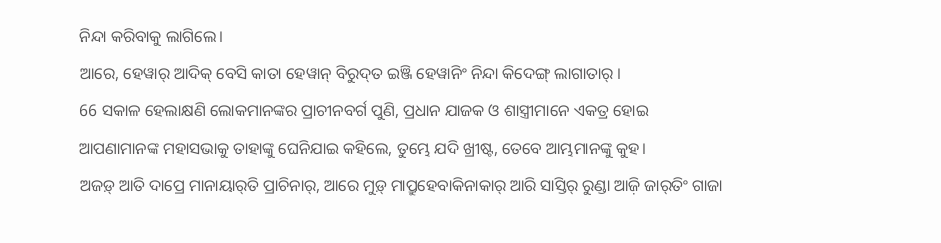ନିନ୍ଦା କରିବାକୁ ଲାଗିଲେ।
ଆରେ, ହେୱାର୍‌ ଆଦିକ୍‌ ବେସି କାତା ହେୱାନ୍‌ ବିରୁଦ୍‌ତ ଇଞ୍ଜି ହେୱାନିଂ ନିନ୍ଦା କିଦେଙ୍ଗ୍‌ ଲାଗାତାର୍‌ ।
66 ସକାଳ ହେଲାକ୍ଷଣି ଲୋକମାନଙ୍କର ପ୍ରାଚୀନବର୍ଗ ପୁଣି, ପ୍ରଧାନ ଯାଜକ ଓ ଶାସ୍ତ୍ରୀମାନେ ଏକତ୍ର ହୋଇ ଆପଣାମାନଙ୍କ ମହାସଭାକୁ ତାହାଙ୍କୁ ଘେନିଯାଇ କହିଲେ, ତୁମ୍ଭେ ଯଦି ଖ୍ରୀଷ୍ଟ, ତେବେ ଆମ୍ଭମାନଙ୍କୁ କୁହ।
ଅଜଡ଼୍‌ ଆତି ଦାପ୍ରେ ମାନାୟାର୍‌ତି ପ୍ରାଚିନାର୍‌, ଆରେ ମୁଡ଼୍‌ ମାପ୍ରୁହେବାକିନାକାର୍‌ ଆରି ସାସ୍ତିର୍‌ ରୁଣ୍ଡା ଆଜ଼ି ଜାର୍‌ତିଂ ଗାଜା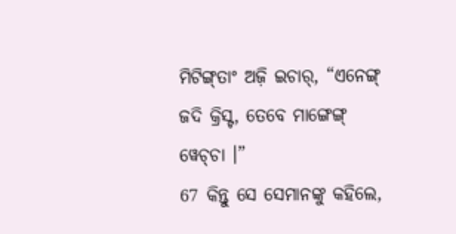ମିଟିଙ୍ଗ୍‌ତାଂ ଅଜ଼ି ଇଚାର୍‌, “ଏନେଙ୍ଗ୍‌ ଜଦି କ୍ରିସ୍ଟ, ତେବେ ମାଙ୍ଗେଙ୍ଗ୍‌ ୱେଚ୍‌ଚା ।”
67 କିନ୍ତୁ ସେ ସେମାନଙ୍କୁ କହିଲେ,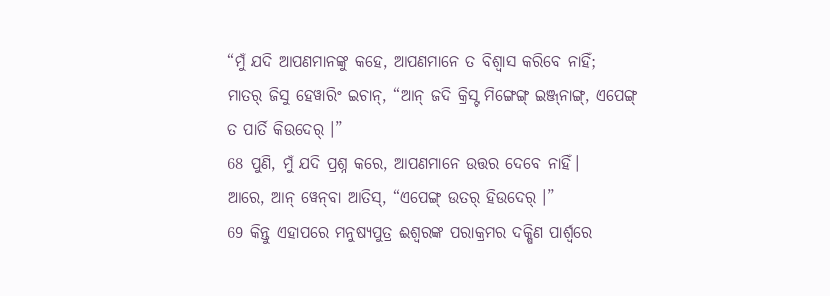“ମୁଁ ଯଦି ଆପଣମାନଙ୍କୁ କହେ, ଆପଣମାନେ ତ ବିଶ୍ୱାସ କରିବେ ନାହିଁ;
ମାତର୍‌ ଜିସୁ ହେୱାରିଂ ଇଚାନ୍‌, “ଆନ୍‌ ଜଦି କ୍ରିସ୍ଟ ମିଙ୍ଗେଙ୍ଗ୍‌ ଇଞ୍ଜ୍‌ନାଙ୍ଗ୍‌, ଏପେଙ୍ଗ୍‌ ତ ପାର୍ତି କିଉଦେର୍‌ ।”
68 ପୁଣି, ମୁଁ ଯଦି ପ୍ରଶ୍ନ କରେ, ଆପଣମାନେ ଉତ୍ତର ଦେବେ ନାହିଁ।
ଆରେ, ଆନ୍‌ ୱେନ୍‌ବା ଆତିସ୍‌, “ଏପେଙ୍ଗ୍‌ ଉତର୍‌ ହିଉଦେର୍‍ ।”
69 କିନ୍ତୁ ଏହାପରେ ମନୁଷ୍ୟପୁତ୍ର ଈଶ୍ବରଙ୍କ ପରାକ୍ରମର ଦକ୍ଷିଣ ପାର୍ଶ୍ୱରେ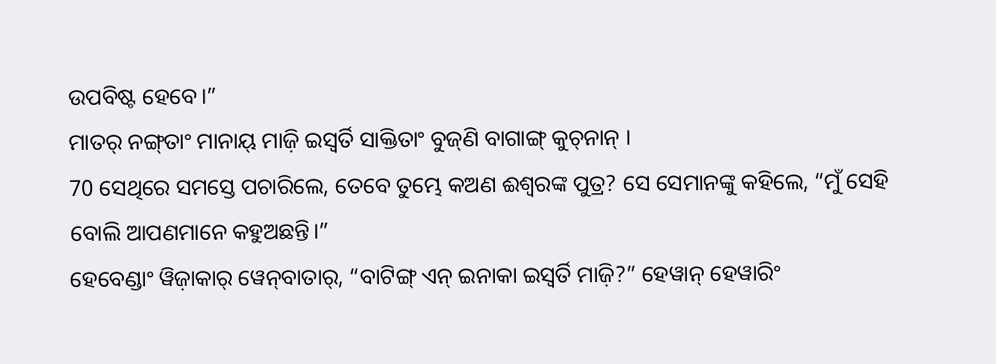ଉପବିଷ୍ଟ ହେବେ।”
ମାତର୍‌ ନଙ୍ଗ୍‌ତାଂ ମାନାୟ୍‌ ମାଜ଼ି ଇସ୍ୱର୍ତି ସାକ୍ତିତାଂ ବୁଜ୍‌ଣି ବାଗାଙ୍ଗ୍‌ କୁଚ୍‍ନାନ୍‍ ।
70 ସେଥିରେ ସମସ୍ତେ ପଚାରିଲେ, ତେବେ ତୁମ୍ଭେ କଅଣ ଈଶ୍ବରଙ୍କ ପୁତ୍ର? ସେ ସେମାନଙ୍କୁ କହିଲେ, “ମୁଁ ସେହି ବୋଲି ଆପଣମାନେ କହୁଅଛନ୍ତି।”
ହେବେଣ୍ଡାଂ ୱିଜ଼ାକାର୍‌ ୱେନ୍‍ବାତାର୍, “ବାଟିଙ୍ଗ୍‌ ଏନ୍‌ ଇନାକା ଇସ୍ୱର୍ତି ମାଜ଼ି?” ହେୱାନ୍‌ ହେୱାରିଂ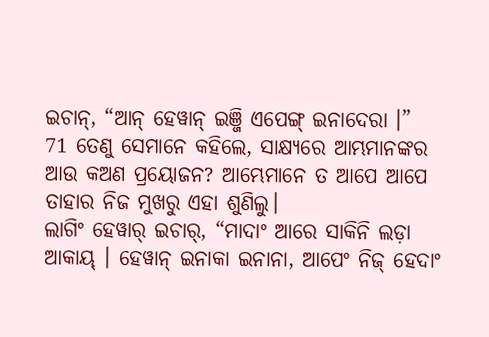ଇଚାନ୍‌, “ଆନ୍‌ ହେୱାନ୍‌ ଇଞ୍ଜି ଏପେଙ୍ଗ୍‌ ଇନାଦେରା ।”
71 ତେଣୁ ସେମାନେ କହିଲେ, ସାକ୍ଷ୍ୟରେ ଆମ୍ଭମାନଙ୍କର ଆଉ କଅଣ ପ୍ରୟୋଜନ? ଆମ୍ଭେମାନେ ତ ଆପେ ଆପେ ତାହାର ନିଜ ମୁଖରୁ ଏହା ଶୁଣିଲୁ।
ଲାଗିଂ ହେୱାର୍‌ ଇଚାର୍‌, “ମାଦାଂ ଆରେ ସାକିନି ଲଡ଼ା ଆକାୟ୍‌ । ହେୱାନ୍‌ ଇନାକା ଇନାନା, ଆପେଂ ନିଜ୍‍ ହେଦାଂ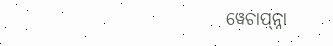ୱେଚାପ୍‌ନ୍ନା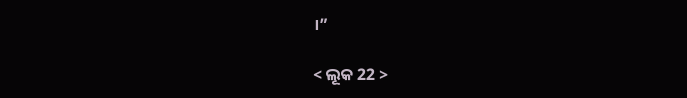।”

< ଲୂକ 22 >